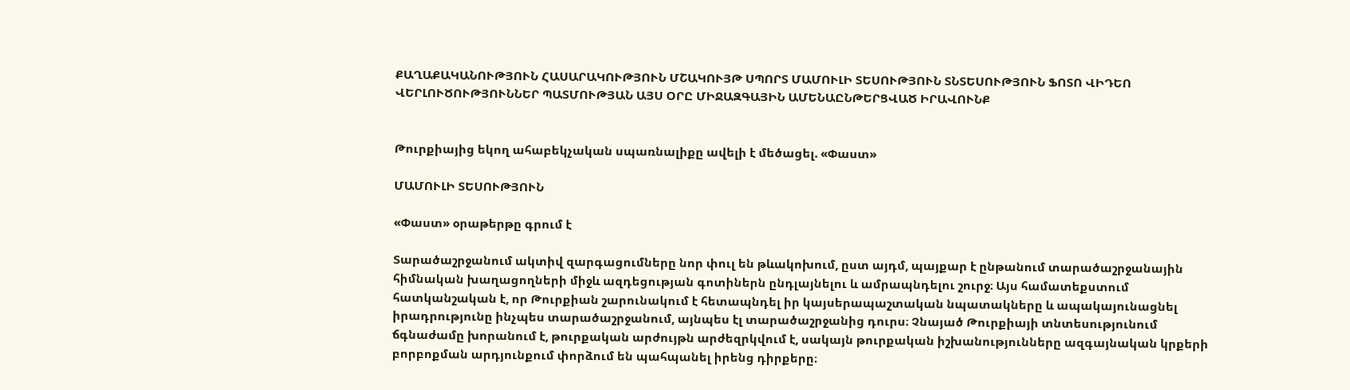ՔԱՂԱՔԱԿԱՆՈՒԹՅՈՒՆ ՀԱՍԱՐԱԿՈՒԹՅՈՒՆ ՄՇԱԿՈՒՅԹ ՍՊՈՐՏ ՄԱՄՈՒԼԻ ՏԵՍՈՒԹՅՈՒՆ ՏՆՏԵՍՈՒԹՅՈՒՆ ՖՈՏՈ ՎԻԴԵՈ ՎԵՐԼՈՒԾՈՒԹՅՈՒՆՆԵՐ ՊԱՏՄՈՒԹՅԱՆ ԱՅՍ ՕՐԸ ՄԻՋԱԶԳԱՅԻՆ ԱՄԵՆԱԸՆԹԵՐՑՎԱԾ ԻՐԱՎՈՒՆՔ


Թուրքիայից եկող ահաբեկչական սպառնալիքը ավելի է մեծացել. «Փաստ»

ՄԱՄՈՒԼԻ ՏԵՍՈՒԹՅՈՒՆ

«Փաստ» օրաթերթը գրում է

Տարածաշրջանում ակտիվ զարգացումները նոր փուլ են թևակոխում, ըստ այդմ, պայքար է ընթանում տարածաշրջանային հիմնական խաղացողների միջև ազդեցության գոտիներն ընդլայնելու և ամրապնդելու շուրջ։ Այս համատեքստում հատկանշական է, որ Թուրքիան շարունակում է հետապնդել իր կայսերապաշտական նպատակները և ապակայունացնել իրադրությունը ինչպես տարածաշրջանում, այնպես էլ տարածաշրջանից դուրս։ Չնայած Թուրքիայի տնտեսությունում ճգնաժամը խորանում է, թուրքական արժույթն արժեզրկվում է, սակայն թուրքական իշխանությունները ազգայնական կրքերի բորբոքման արդյունքում փորձում են պահպանել իրենց դիրքերը։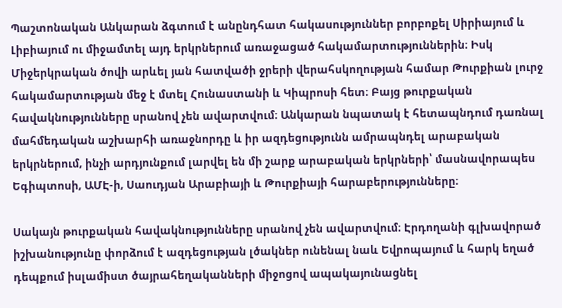Պաշտոնական Անկարան ձգտում է անընդհատ հակասություններ բորբոքել Սիրիայում և Լիբիայում ու միջամտել այդ երկրներում առաջացած հակամարտություններին։ Իսկ Միջերկրական ծովի արևել յան հատվածի ջրերի վերահսկողության համար Թուրքիան լուրջ հակամարտության մեջ է մտել Հունաստանի և Կիպրոսի հետ։ Բայց թուրքական հավակնությունները սրանով չեն ավարտվում։ Անկարան նպատակ է հետապնդում դառնալ մահմեդական աշխարհի առաջնորդը և իր ազդեցությունն ամրապնդել արաբական երկրներում, ինչի արդյունքում լարվել են մի շարք արաբական երկրների՝ մասնավորապես Եգիպտոսի, ԱՄԷ-ի, Սաուդյան Արաբիայի և Թուրքիայի հարաբերությունները։

Սակայն թուրքական հավակնությունները սրանով չեն ավարտվում։ Էրդողանի գլխավորած իշխանությունը փորձում է ազդեցության լծակներ ունենալ նաև Եվրոպայում և հարկ եղած դեպքում իսլամիստ ծայրահեղականների միջոցով ապակայունացնել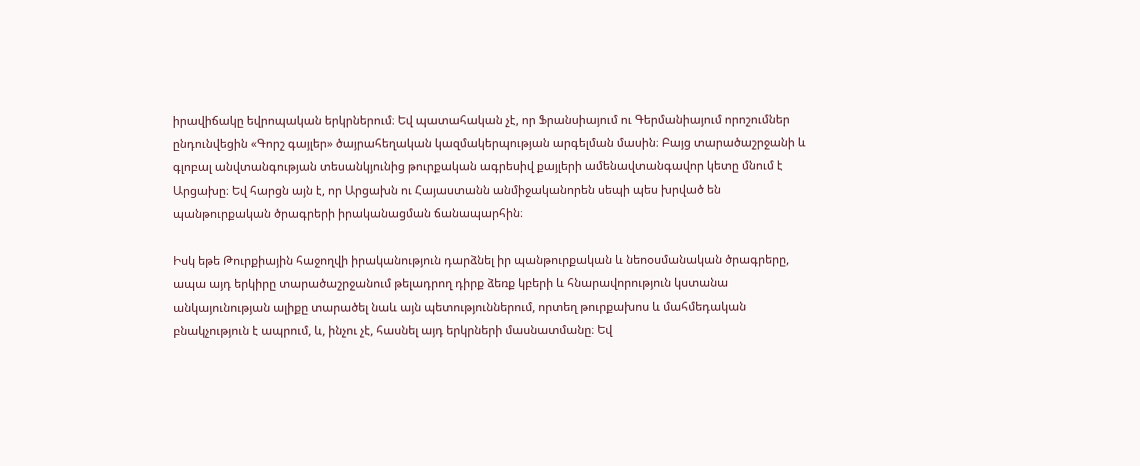իրավիճակը եվրոպական երկրներում։ Եվ պատահական չէ, որ Ֆրանսիայում ու Գերմանիայում որոշումներ ընդունվեցին «Գորշ գայլեր» ծայրահեղական կազմակերպության արգելման մասին։ Բայց տարածաշրջանի և գլոբալ անվտանգության տեսանկյունից թուրքական ագրեսիվ քայլերի ամենավտանգավոր կետը մնում է Արցախը։ Եվ հարցն այն է, որ Արցախն ու Հայաստանն անմիջականորեն սեպի պես խրված են պանթուրքական ծրագրերի իրականացման ճանապարհին։

Իսկ եթե Թուրքիային հաջողվի իրականություն դարձնել իր պանթուրքական և նեոօսմանական ծրագրերը, ապա այդ երկիրը տարածաշրջանում թելադրող դիրք ձեռք կբերի և հնարավորություն կստանա անկայունության ալիքը տարածել նաև այն պետություններում, որտեղ թուրքախոս և մահմեդական բնակչություն է ապրում, և, ինչու չէ, հասնել այդ երկրների մասնատմանը։ Եվ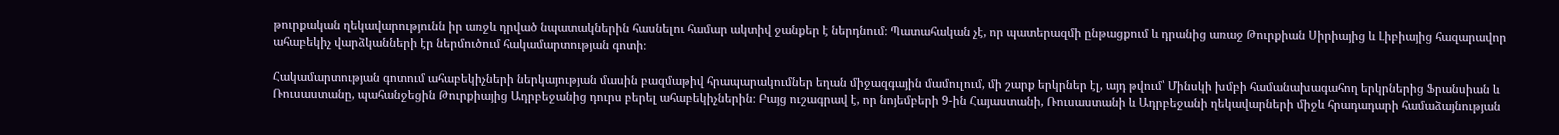թուրքական ղեկավարությունն իր առջև դրված նպատակներին հասնելու համար ակտիվ ջանքեր է ներդնում։ Պատահական չէ, որ պատերազմի ընթացքում և դրանից առաջ Թուրքիան Սիրիայից և Լիբիայից հազարավոր ահաբեկիչ վարձկանների էր ներմուծում հակամարտության գոտի։

Հակամարտության գոտում ահաբեկիչների ներկայության մասին բազմաթիվ հրապարակումներ եղան միջազգային մամուլում, մի շարք երկրներ էլ, այդ թվում՝ Մինսկի խմբի համանախագահող երկրներից Ֆրանսիան և Ռուսաստանը, պահանջեցին Թուրքիայից Ադրբեջանից դուրս բերել ահաբեկիչներին։ Բայց ուշագրավ է, որ նոյեմբերի 9-ին Հայաստանի, Ռուսաստանի և Ադրբեջանի ղեկավարների միջև հրադադարի համաձայնության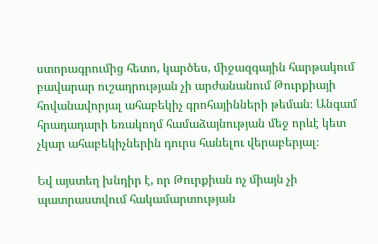ստորագրումից հետո, կարծես, միջազգային հարթակում բավարար ուշադրության չի արժանանում Թուրքիայի հովանավորյալ ահաբեկիչ գրոհայինների թեման։ Անգամ հրադադարի եռակողմ համաձայնության մեջ որևէ կետ չկար ահաբեկիչներին դուրս հանելու վերաբերյալ։

Եվ այստեղ խնդիր է, որ Թուրքիան ոչ միայն չի պատրաստվում հակամարտության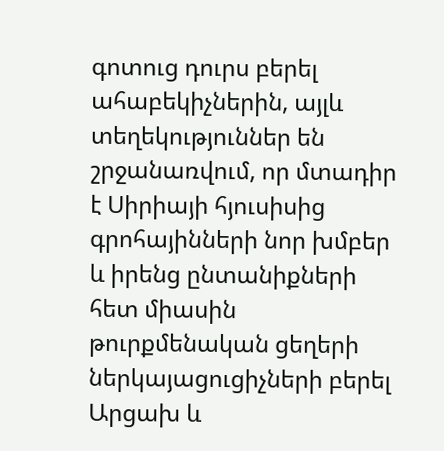գոտուց դուրս բերել ահաբեկիչներին, այլև տեղեկություններ են շրջանառվում, որ մտադիր է Սիրիայի հյուսիսից գրոհայինների նոր խմբեր և իրենց ընտանիքների հետ միասին թուրքմենական ցեղերի ներկայացուցիչների բերել Արցախ և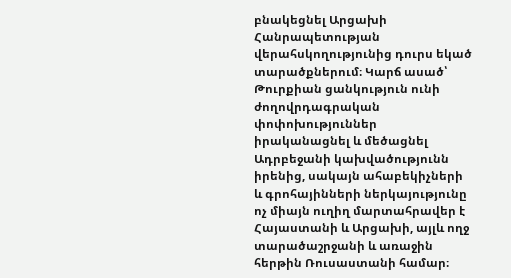բնակեցնել Արցախի Հանրապետության վերահսկողությունից դուրս եկած տարածքներում։ Կարճ ասած՝ Թուրքիան ցանկություն ունի ժողովրդագրական փոփոխություններ իրականացնել և մեծացնել Ադրբեջանի կախվածությունն իրենից, սակայն ահաբեկիչների և գրոհայինների ներկայությունը ոչ միայն ուղիղ մարտահրավեր է Հայաստանի և Արցախի, այլև ողջ տարածաշրջանի և առաջին հերթին Ռուսաստանի համար։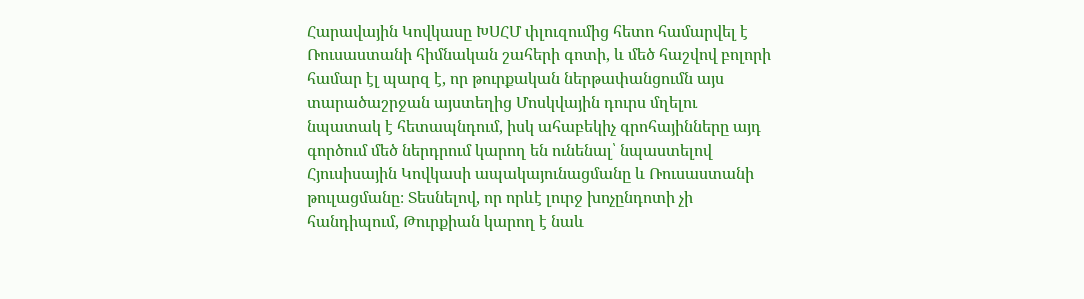Հարավային Կովկասը ԽՍՀՄ փլուզումից հետո համարվել է Ռուսաստանի հիմնական շահերի գոտի, և մեծ հաշվով բոլորի համար էլ պարզ է, որ թուրքական ներթափանցումն այս տարածաշրջան այստեղից Մոսկվային դուրս մղելու նպատակ է հետապնդում, իսկ ահաբեկիչ գրոհայինները այդ գործում մեծ ներդրում կարող են ունենալ՝ նպաստելով Հյուսիսային Կովկասի ապակայունացմանը և Ռուսաստանի թուլացմանը։ Տեսնելով, որ որևէ լուրջ խոչընդոտի չի հանդիպում, Թուրքիան կարող է նաև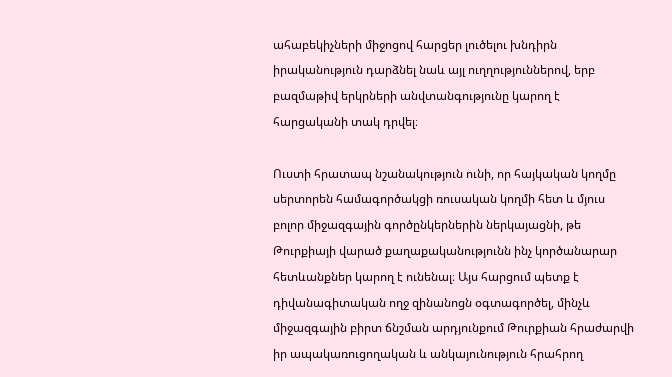ահաբեկիչների միջոցով հարցեր լուծելու խնդիրն իրականություն դարձնել նաև այլ ուղղություններով, երբ բազմաթիվ երկրների անվտանգությունը կարող է հարցականի տակ դրվել։

Ուստի հրատապ նշանակություն ունի, որ հայկական կողմը սերտորեն համագործակցի ռուսական կողմի հետ և մյուս բոլոր միջազգային գործընկերներին ներկայացնի, թե Թուրքիայի վարած քաղաքականությունն ինչ կործանարար հետևանքներ կարող է ունենալ։ Այս հարցում պետք է դիվանագիտական ողջ զինանոցն օգտագործել, մինչև միջազգային բիրտ ճնշման արդյունքում Թուրքիան հրաժարվի իր ապակառուցողական և անկայունություն հրահրող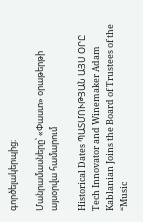գործելակերպից։

Մանրամասները՝ «Փաստ» օրաթերթի այսօրվա համարում

Historical Dates ՊԱՏՄՈՒԹՅԱՆ ԱՅՍ ՕՐԸ
Tech Innovator and Winemaker Adam Kablanian Joins the Board of Trustees of the “Music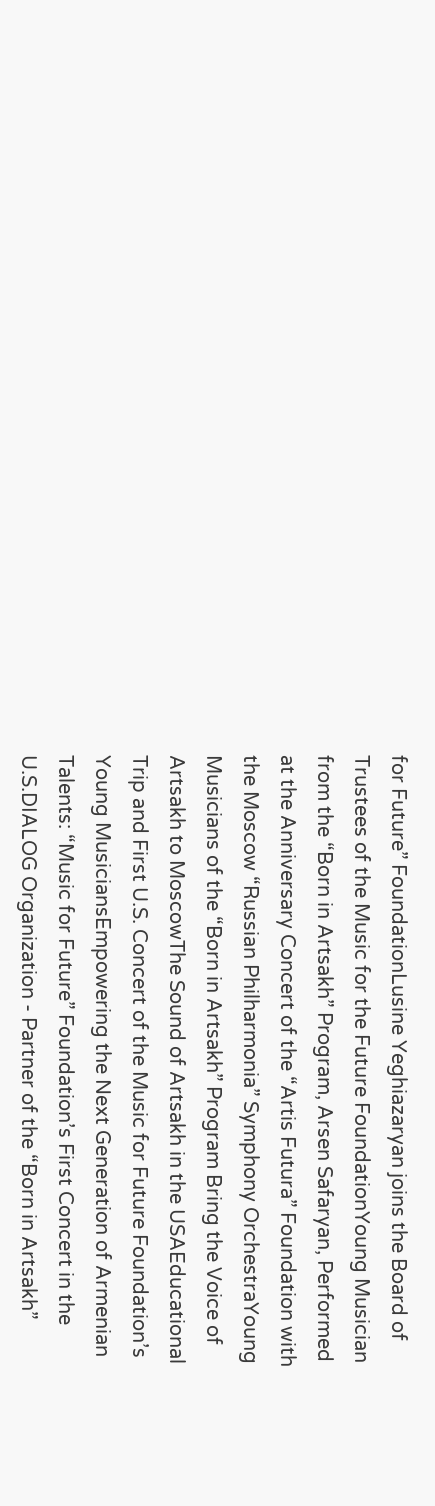for Future” FoundationLusine Yeghiazaryan joins the Board of Trustees of the Music for the Future FoundationYoung Musician from the “Born in Artsakh” Program, Arsen Safaryan, Performed at the Anniversary Concert of the “Artis Futura” Foundation with the Moscow “Russian Philharmonia” Symphony OrchestraYoung Musicians of the “Born in Artsakh” Program Bring the Voice of Artsakh to MoscowThe Sound of Artsakh in the USAEducational Trip and First U.S. Concert of the Music for Future Foundation’s Young MusiciansEmpowering the Next Generation of Armenian Talents: “Music for Future” Foundation’s First Concert in the U.S.DIALOG Organization - Partner of the “Born in Artsakh”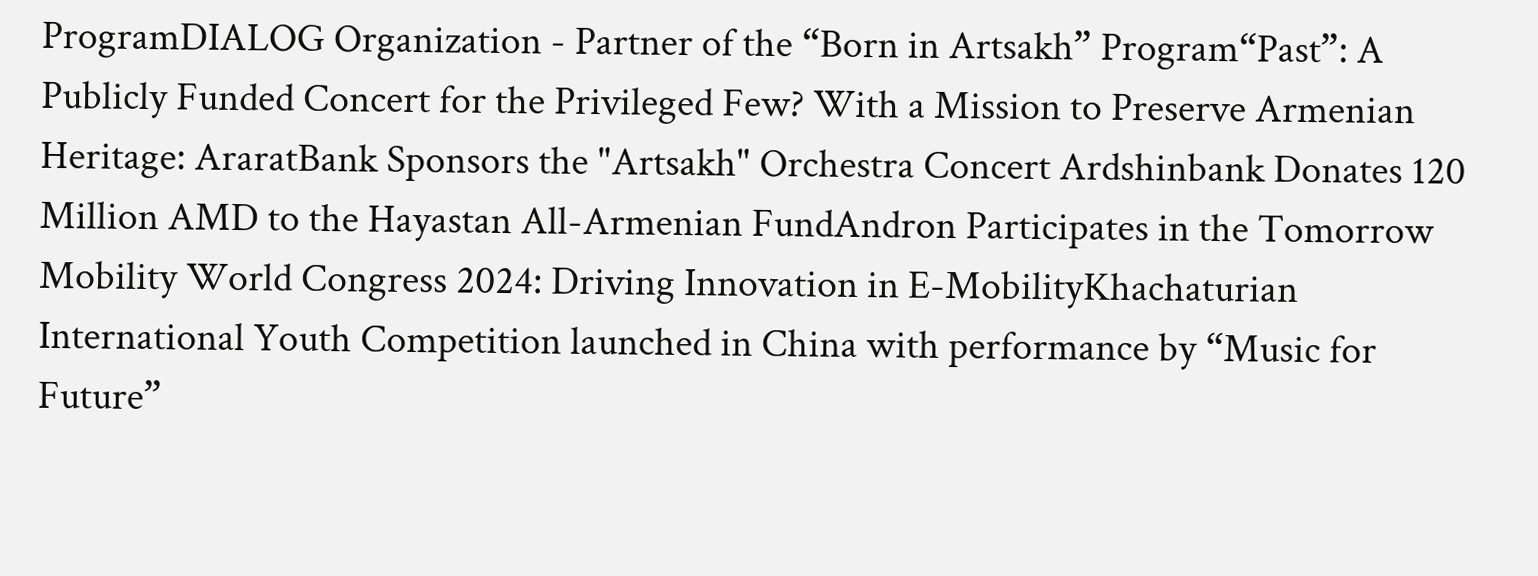ProgramDIALOG Organization - Partner of the “Born in Artsakh” Program“Past”: A Publicly Funded Concert for the Privileged Few? With a Mission to Preserve Armenian Heritage: AraratBank Sponsors the "Artsakh" Orchestra Concert Ardshinbank Donates 120 Million AMD to the Hayastan All-Armenian FundAndron Participates in the Tomorrow Mobility World Congress 2024: Driving Innovation in E-MobilityKhachaturian International Youth Competition launched in China with performance by “Music for Future”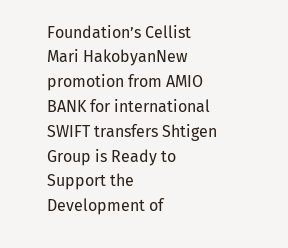Foundation’s Cellist Mari HakobyanNew promotion from AMIO BANK for international SWIFT transfers Shtigen Group is Ready to Support the Development of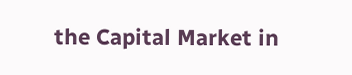the Capital Market in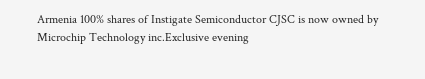Armenia 100% shares of Instigate Semiconductor CJSC is now owned by Microchip Technology inc.Exclusive evening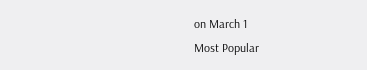on March 1
Most Popular